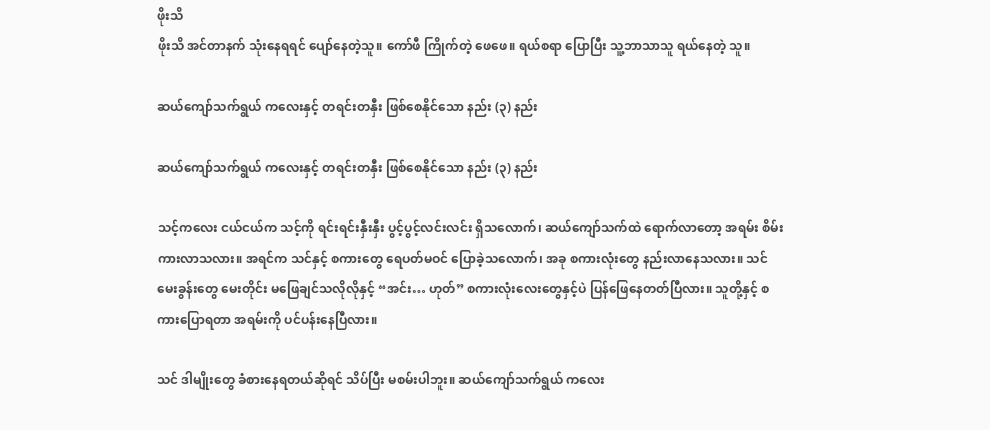ဖိုးသိ
ဖိုးသိ အင်တာနက် သုံးနေရရင် ပျော်နေတဲ့သူ။ ကော်ဖီ ကြိုက်တဲ့ ဖေဖေ။ ရယ်စရာ ပြောပြီး သူ့ဘာသာသူ ရယ်နေတဲ့ သူ။

ဆယ်ကျော်သက်ရွယ် ကလေးနှင့် တရင်းတနှီး ဖြစ်စေနိုင်သော နည်း (၃) နည်း

ဆယ်ကျော်သက်ရွယ် ကလေးနှင့် တရင်းတနှီး ဖြစ်စေနိုင်သော နည်း (၃) နည်း

သင့်ကလေး ‌ငယ်ငယ်က သင့်ကို ရင်းရင်းနှီးနှီး ပွင့်ပွင့်လင်းလင်း ရှိသလောက်၊ ဆယ်ကျော်သက်ထဲ ရောက်လာတော့ အရမ်း စိမ်းကားလာသလား။ အရင်က သင်နှင့် စကားတွေ ရေပတ်မဝင် ပြောခဲ့သလောက်၊ အခု စကားလုံးတွေ နည်းလာနေသလား။ သင် မေးခွန်းတွေ မေးတိုင်း မဖြေချင်သလိုလိုနှင့် “အင်း… ဟုတ်” စကားလုံးလေးတွေနှင့်ပဲ ပြန်ဖြေနေတတ်ပြီလား။ သူတို့နှင့် စကားပြောရတာ အရမ်းကို ပင်ပန်းနေပြီလား။

သင် ဒါမျိုးတွေ ခံစားနေရတယ်ဆိုရင် သိပ်ပြီး မစမ်းပါဘူး။ ဆယ်ကျော်သက်‌ရွယ် ကလေး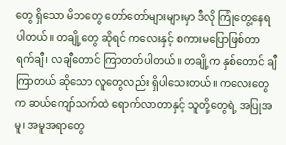တွေ ရှိသော မိဘတွေ တော်တော်များများမှာ ဒီလို ကြုံတွေ့နေရပါတယ်။ တချို့တွေ ဆိုရင် ကလေးနှင့် စကားမပြောဖြစ်တာ ရက်ချီ၊ လချီတောင် ကြာတတ်ပါတယ်။ တချို့က နှစ်တောင် ချီ ကြာတယ် ဆိုသော လူတွေလည်း ရှိပါသေးတယ်။ ကလေးတွေက ဆယ်ကျော်သက်ထဲ ရောက်လာတာနှင့် သူတို့တွေရဲ့ အပြုအမူ၊ အမူအရာတွေ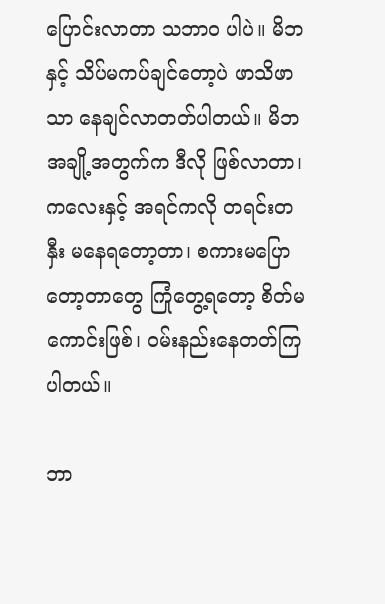ပြောင်းလာတာ သဘာဝ ပါပဲ။ မိဘနှင့် သိပ်မကပ်ချင်တော့ပဲ ဖာသိဖာသာ နေချင်လာတတ်ပါတယ်။ မိဘ အချို့အတွက်က ဒီလို ဖြစ်လာတာ၊ ကလေးနှင့် အရင်ကလို တရင်းတနှီး မနေရတော့တာ၊ စကားမပြောတော့တာတွေ ကြုံတွေ့ရတော့ စိတ်မကောင်းဖြစ်၊ ဝမ်းနည်းနေတတ်ကြပါတယ်။

ဘာ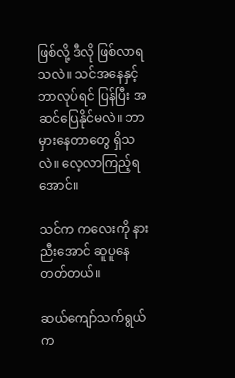ဖြစ်လို့ ဒီလို ဖြစ်လာရသလဲ။ သင်‌အနေနှင့် ဘာလုပ်ရင် ပြန်ပြီး အဆင်ပြေနိုင်မလဲ။ ဘာမှားနေတာတွေ ရှိသလဲ။ လေ့လာကြည့်ရအောင်။

သင်က ကလေးကို နားညီးအောင် ဆူပူနေတတ်တယ်။

ဆယ်ကျော်သက်ရွယ် က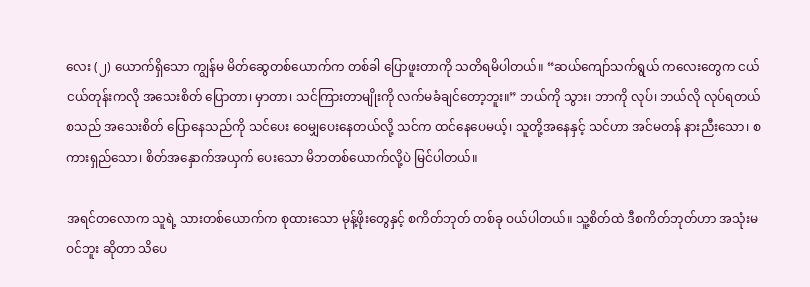လေး (၂) ယောက်ရှိသော ကျွန်မ မိတ်ဆွေတစ်ယောက်က တစ်ခါ ပြောဖူးတာကို သတိရမိပါတယ်။ “ဆယ်ကျော်သက်ရွယ် ကလေးတွေက ငယ်ငယ်တုန်းကလို အသေးစိတ် ပြောတာ၊ မှာတာ၊ သင်ကြားတာမျိုးကို လက်မခံချင်တော့ဘူး။” ဘယ်ကို သွား၊ ဘာကို လုပ်၊ ဘယ်လို လုပ်ရတယ် စသည် အသေးစိတ် ပြောနေသည်ကို သင်ပေး ဝေမျှပေးနေတယ်လို့ သင်က ထင်နေပေမယ့်၊ သူတို့အနေနှင့် သင်ဟာ အင်မတန် နားညီးသော၊ စကားရှည်သော၊ စိတ်အနှောက်အယှက် ပေးသော မိဘတစ်ယောက်လို့ပဲ မြင်ပါတယ်။

အရင်တလောက သူရဲ့ သားတစ်‌ယောက်က စုထားသော မုန့်ဖိုးတွေနှင့် စကိတ်ဘုတ် တစ်ခု ဝယ်ပါတယ်။ သူ့စိတ်ထဲ ဒီစကိတ်ဘုတ်ဟာ အသုံးမဝင်ဘူး ဆိုတာ သိပေ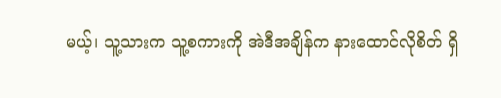မယ့်၊ သူ့သားက သူ့စကားကို အဲဒီအချိန်က နားထောင်လိုစိတ် ရှိ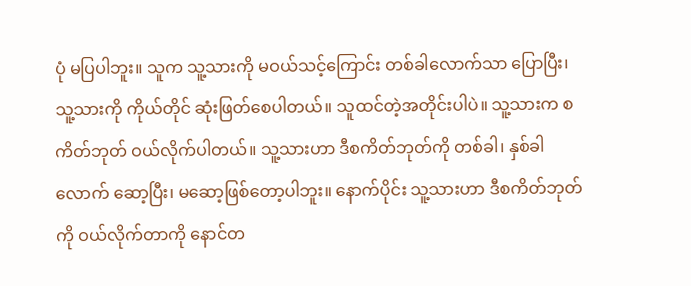ပုံ မပြပါဘူး။ သူက သူ့သားကို မဝယ်သင့်ကြောင်း တစ်ခါလောက်သာ ပြောပြီး၊ သူ့သားကို ကိုယ်တိုင် ဆုံးဖြတ်စေပါတယ်။ သူထင်တဲ့အတိုင်းပါပဲ။ သူ့သားက စကိတ်ဘုတ် ဝယ်လိုက်ပါတယ်။ သူ့သားဟာ ဒီစကိတ်‌ဘုတ်ကို တစ်ခါ၊ နှစ်ခါလောက် ဆော့ပြီး၊ မဆော့ဖြစ်တော့ပါဘူး။ နောက်ပိုင်း သူ့သားဟာ ဒီစကိတ်ဘုတ်ကို ဝယ်လိုက်တာကို နောင်တ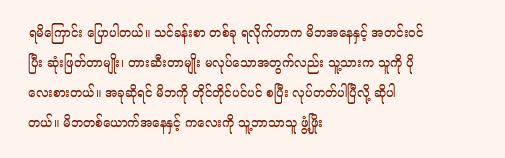ရ‌‌မိကြောင်း ပြောပါတယ်။ သင်ခန်းစာ တစ်ခု ရလိုက်တာက မိဘ‌အနေနှင့် အတင်းဝင်ပြီး ဆုံး‌ဖြတ်တာမျိုး၊ တားဆီးတာမျိုး မလုပ်သောအ‌တွက်လည်း သူ့သားက သူကို ပိုလေးစားတယ်။ အခုဆိုရင် မိဘကို တိုင်တိုင်ပင်ပင် စပြီး လုပ်တတ်ပါပြီလို့ ဆိုပါတယ်။ မိဘတစ်ယောက်အနေနှင့် ကလေးကို သူ့ဘာသာသူ ဖွံ့ဖြိုး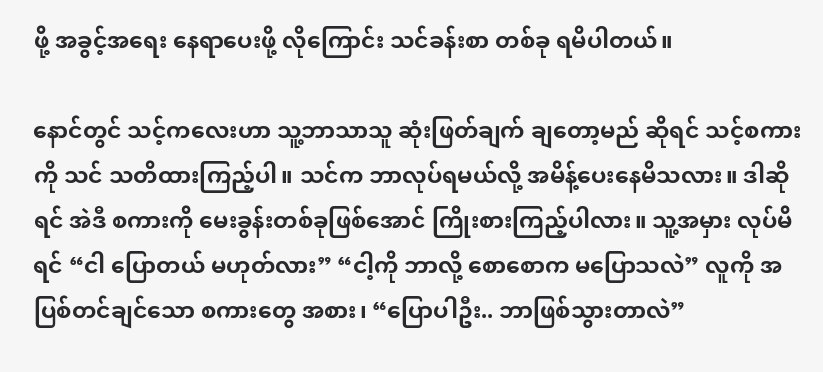ဖို့ အခွင့်အရေး နေရာပေးဖို့ လိုကြောင်း သင်ခန်းစာ တစ်ခု ရမိပါတယ်။

နောင်တွင် သင့်ကလေးဟာ သူ့ဘာသာသူ ဆုံးဖြတ်ချက် ချတော့မည် ဆိုရင် သင့်စကားကို သင် သတိထားကြည့်ပါ။ သင်က ဘာလုပ်ရမယ်လို့ အမိန့်ပေးနေမိသလား။ ဒါဆိုရင် အဲဒီ စကားကို မေးခွန်းတစ်ခုဖြစ်အောင် ကြိုးစားကြည့်ပါလား။ သူ့အမှား လုပ်မိရင် “ငါ ပြောတယ် မဟုတ်လား” “ငါ့ကို ဘာလို့ စောစောက မပြောသလဲ” လူကို အပြစ်တင်ချင်သော စကားတွေ အစား၊ “ပြောပါဦး.. ဘာဖြစ်သွားတာလဲ”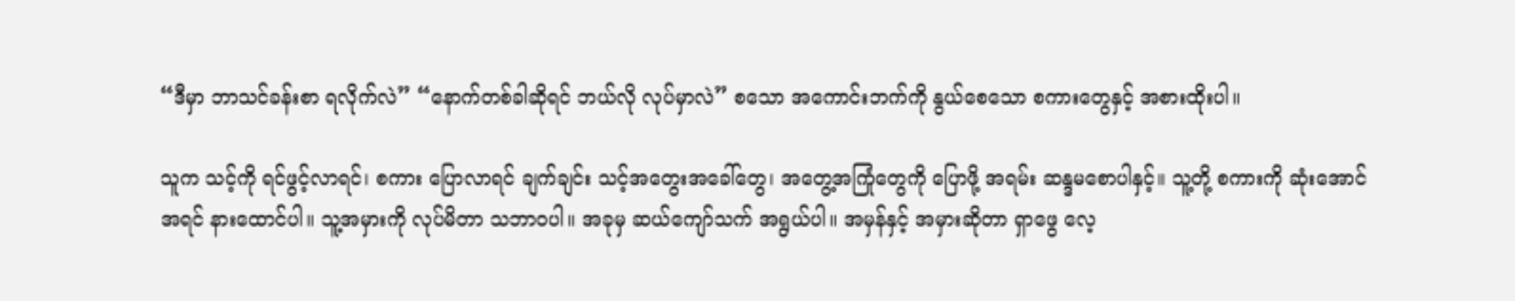“ဒီမှာ ဘာသင်ခန်းစာ ရလိုက်လဲ” “နောက်တစ်ခါဆိုရင် ဘယ်လို လုပ်မှာလဲ” စသော အကောင်းဘက်ကို နွယ်စေသော စကားတွေနှင့် အစားထိုးပါ။

သူက သင့်ကို ရင်ဖွင့်လာရင်၊ စကား ပြောလာရင် ချက်ချင်း သင့်အတွေးအခေါ်တွေ၊ အတွေ့အကြုံတွေကို ပြောဖို့ အရမ်း ဆန္ဒမစောပါနှင့်။ သူ့တို့ စကားကို ဆုံးအောင် အရင် နားထောင်ပါ။ သူ့အမှားကို လုပ်မိတာ သဘာဝပါ။ အခုမှ ဆယ်ကျော်သက် အရွယ်ပါ။ အမှန်နှင့် အမှားဆိုတာ ရှာဖွေ လေ့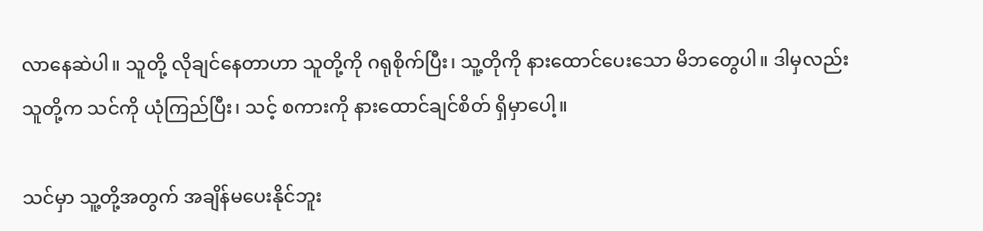လာနေဆဲပါ။ သူတို့ လိုချင်နေတာဟာ သူတို့ကို ဂရုစိုက်ပြီး၊ သူ့တိုကို နားထောင်ပေးသော မိဘတွေပါ။ ဒါမှလည်း သူတို့က သင်ကို ယုံကြည်ပြီး၊ သင့် စကားကို နားထောင်ချင်စိတ် ရှိမှာပေါ့။

သင်မှာ သူ့တို့အတွက် အချိန်မပေးနိုင်ဘူး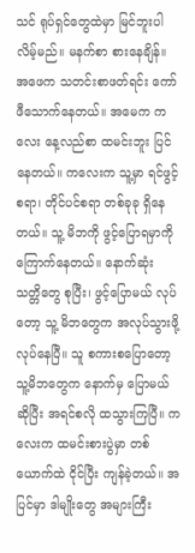သင် ရုပ်ရှင်တွေထဲမှာ မြင်ဘူးပါလိမ့်မည်။ မနက်စာ စားနေချိန်။ အဖေက သတင်းစာဖတ်ရင်း ကော်ဖီသောက်နေတယ်။ အမေက ကလေး နေ့လည်စာ ထမင်းဘူး ပြင်နေတယ်။ ကလေးက သူ့မှာ ရင်ဖွင့်စရာ၊ တိုင်ပင်စရာ တစ်ခုခု ရှိနေတယ်။ သူ့ မိဘကို ဖွင့်ပြောရမှာကို ကြောက်နေတယ်။ နောက်ဆုံး သတ္တိတွေ စုပြီး၊ ဖွင့်ပြောမယ် လုပ်တော့ သူ့ မိဘတွေက အလုပ်သွားဖို့ လုပ်နေပြီ။ သူ စကားစပြောတော့ သူ့မိဘတွေက နောက်မှ ပြောမယ်ဆိုပြီး အရင်စလို ထသွားကြပြီ။ ကလေးက ထမင်းစားပွဲမှာ တစ်ယောက်ထဲ ငိုင်ပြီး ကျန်ခဲ့တယ်။ အပြင်မှာ ဒါမျိုးတွေ အများကြီး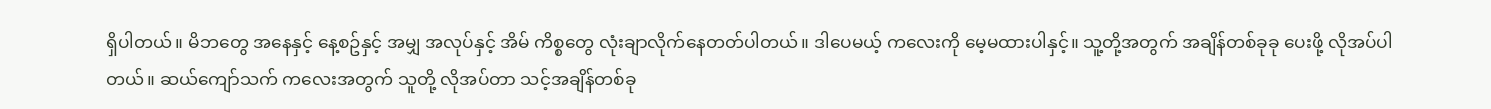ရှိပါတယ်။ မိဘတွေ အနေနှင့် နေ့စဥ်နှင့် အမျှ အလုပ်နှင့် အိမ် ကိစ္စတွေ လုံးချာလိုက်နေတတ်ပါတယ်။ ဒါပေမယ့် ကလေးကို မေ့မထားပါနှင့်။ သူ့တို့အတွက် အချိန်တစ်ခုခု ပေးဖို့ လိုအပ်ပါတယ်။ ဆယ်ကျော်သက် ကလေးအတွက် သူတို့ လိုအပ်တာ သင့်အချိန်တစ်ခု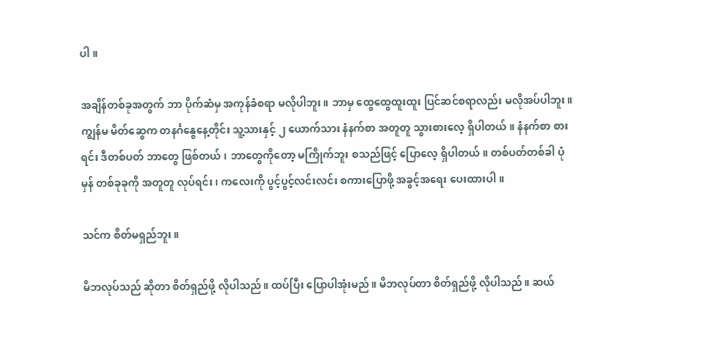ပါ။

အချိန်တစ်ခုအတွက် ဘာ ပိုက်ဆံမှ အကုန်ခံစရာ မလိုပါဘူး။ ဘာမှ ထွေထွေထူးထူး ပြင်ဆင်စရာလည်း မလိုအပ်ပါဘူး။ ကျွန်မ မိတ်ဆွေက တနင်္ဂနွေနေ့တိုင်း သူ့သားနှင့် ၂ ယောက်သား နံနက်စာ အတူတူ သွားစားလေ့ ရှိပါတယ်။ နံနက်စာ စားရင်း ဒီတစ်ပတ် ဘာတွေ ဖြစ်တယ်၊ ဘာတွေကိုတော့ မကြိုက်ဘူး စသည်ဖြင့် ပြောလေ့ ရှိပါတယ်။ တစ်ပတ်တစ်ခါ ပုံမှန် တစ်ခုခုကို အတူတူ လုပ်ရင်း၊ ကလေးကို ပွင့်ပွင့်လင်းလင်း စကားပြောဖို့ အခွင့်အရေး ပေးထားပါ။

သင်က စိတ်မရှည်ဘူး။

မိဘလုပ်သည် ဆိုတာ စိတ်ရှည်ဖို့ လိုပါသည်။ ထပ်ပြီး ပြောပါအုံးမည်။ မိဘလုပ်တာ စိတ်ရှည်ဖို့ လိုပါသည်။ ဆယ်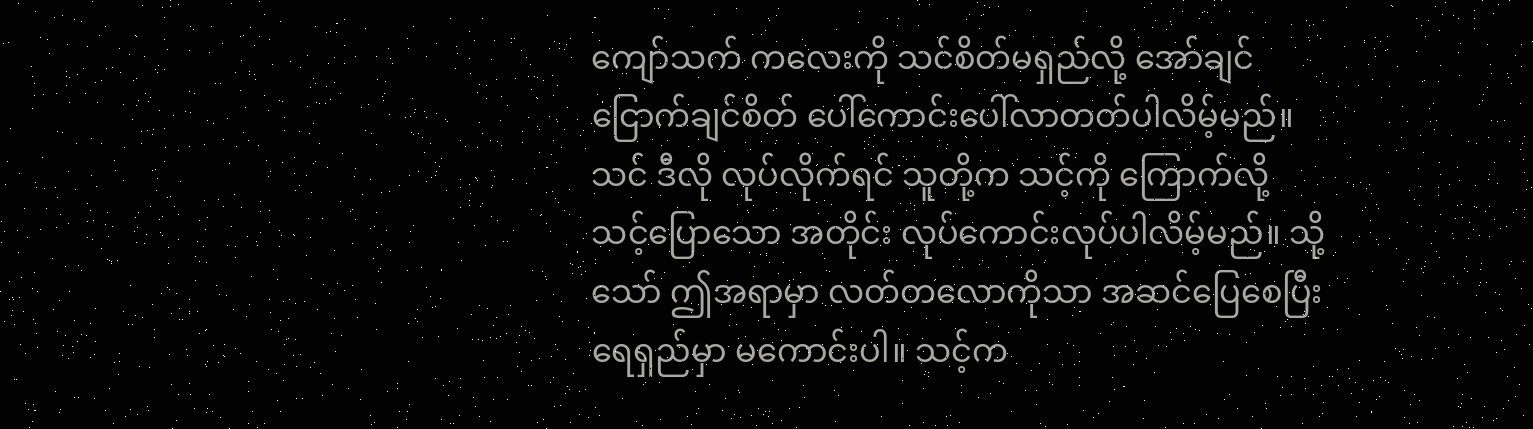ကျော်သက် ကလေးကို သင်စိတ်မရှည်လို့ အော်ချင် ငြောက်ချင်စိတ် ပေါ်ကောင်းပေါ်လာတတ်ပါလိမ့်မည်။ သင် ဒီလို ‌လုပ်လိုက်ရင် သူတို့က သင့်ကို ကြောက်လို့ သင့်ပြောသော အတိုင်း လုပ်ကောင်းလုပ်ပါလိမ့်မည်။ သို့သော် ဤအရာမှာ လတ်တလောကိုသာ အဆင်ပြေစေပြီး ရေရှည်မှာ မကောင်းပါ။ သင့်က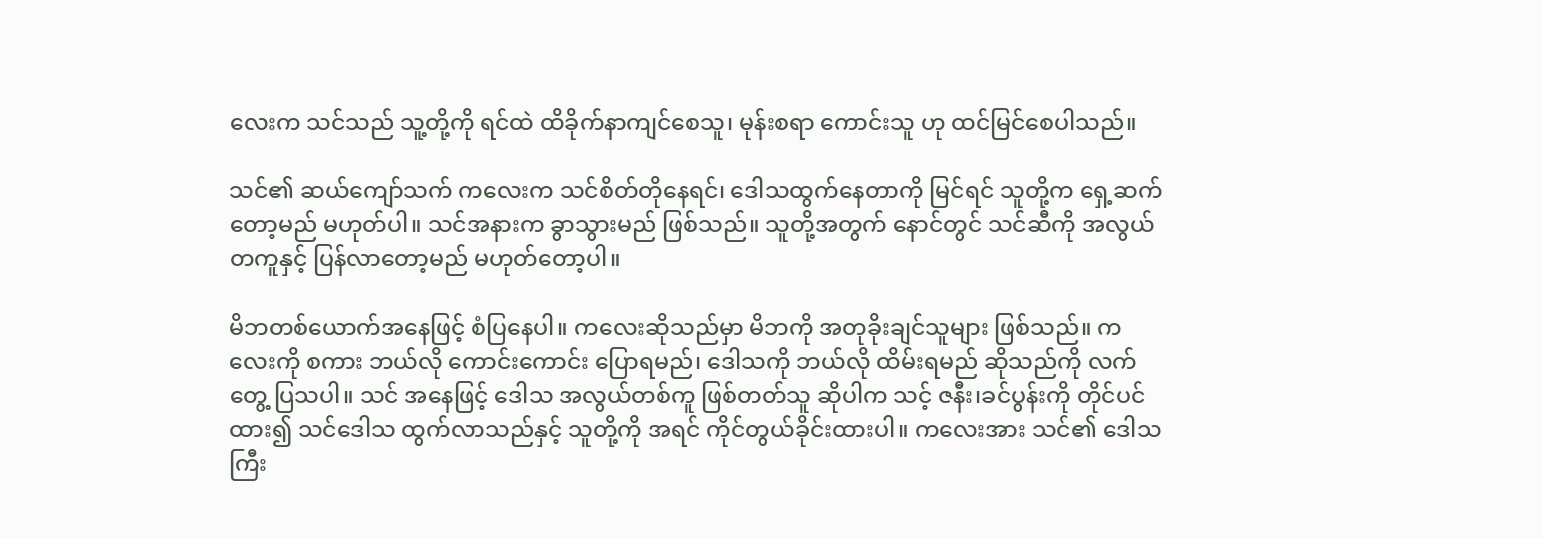လေးက သင်သည် သူ့တို့ကို ရင်ထဲ ထိ‌ခိုက်နာကျင်စေသူ၊ မုန်းစရာ ကောင်းသူ ဟု ထင်မြင်စေပါသည်။

သင်၏ ဆယ်ကျော်သက် ကလေးက သင်စိတ်တိုနေရင်၊ ဒေါသထွက်နေတာကို မြင်ရင် သူတို့က ရှေ့ဆက်တော့မည် မဟုတ်ပါ။ သင်အနားက ခွာသွားမည် ဖြစ်သည်။ သူတို့အတွက် နောင်တွင် သင်ဆီကို အလွယ်တကူနှင့် ပြန်လာတော့မည် မဟုတ်တော့ပါ။

မိဘတစ်ယောက်‌အနေဖြင့် စံပြနေပါ။ ကလေးဆိုသည်မှာ မိဘကို အတုခိုးချင်သူများ ဖြစ်သည်။ ကလေးကို ‌စကား ဘယ်လို ကောင်းကောင်း ပြောရမည်၊ ဒေါသကို ဘယ်လို ထိမ်းရမည် ဆိုသည်ကို လက်တွေ့ ပြသပါ။ သင် ‌အနေဖြင့် ဒေါသ အလွယ်တစ်ကူ ဖြစ်တတ်သူ ဆိုပါက သင့် ဇနီး၊ခင်ပွန်းကို တိုင်ပင်ထား၍ သင်ဒေါသ ထွက်လာသည်နှင့် သူတို့ကို အရင် ကိုင်တွယ်ခိုင်းထားပါ။ ကလေးအား သင်၏ ဒေါသကြီး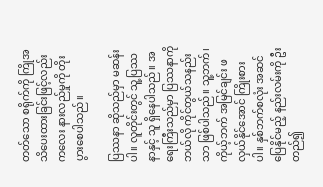တတ်သော စရိုက်ကို ကြိုအသိပေးထားခြင်းဖြင့်လည်း ကလေး နားလည်မှုကို တိုးပွားစေပါသည်။

ပြဿနာ ဆိုသည်မှာ မဆန်းပါ။ လူတိုင်းတွင် သူ့ပြဿနာနှင့် သူ ရှိနေပါသည်။ အရေးကြီးသည်မှာ ပြဿနာကို ဘယ်လို ကိုင်တွယ်သနည်းသာ ဖြစ်ပါသည်။ သူ့ဘက်၊ ကိုယ့်ဘက် အမြင်ချင်း ဖလှယ်နိုင်အောင် ကြိုးစားပါ။ နှစ်ဘက်စလုံး အဆင်ပြေနိုင်မည့် နည်းလမ်းကို ဦးတည်၍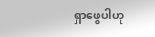ရှာဖွေပါဟု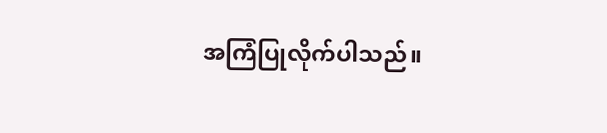အကြံပြုလိုက်ပါသည်။